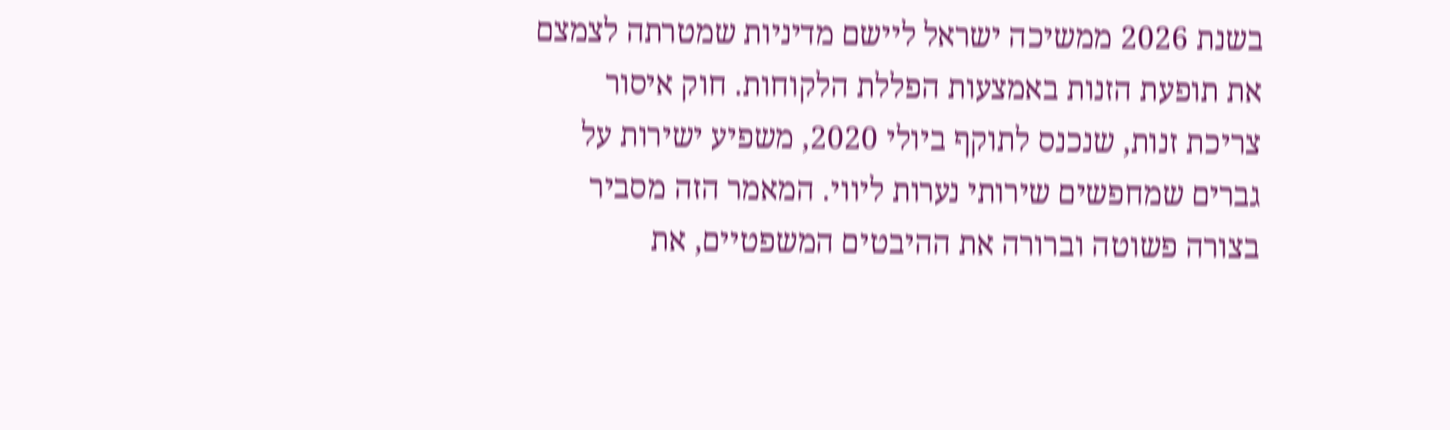בשנת 2026 ממשיכה ישראל ליישם מדיניות שמטרתה לצמצם את תופעת הזנות באמצעות הפללת הלקוחות. חוק איסור צריכת זנות, שנכנס לתוקף ביולי 2020, משפיע ישירות על גברים שמחפשים שירותי נערות ליווי. המאמר הזה מסביר בצורה פשוטה וברורה את ההיבטים המשפטיים, את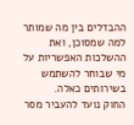ההבדלים בין מה שמותר למה שמסוכן, ואת ההשלכות האפשריות על מי שבוחר להשתמש בשירותים כאלה.
החוק נועד להעביר מסר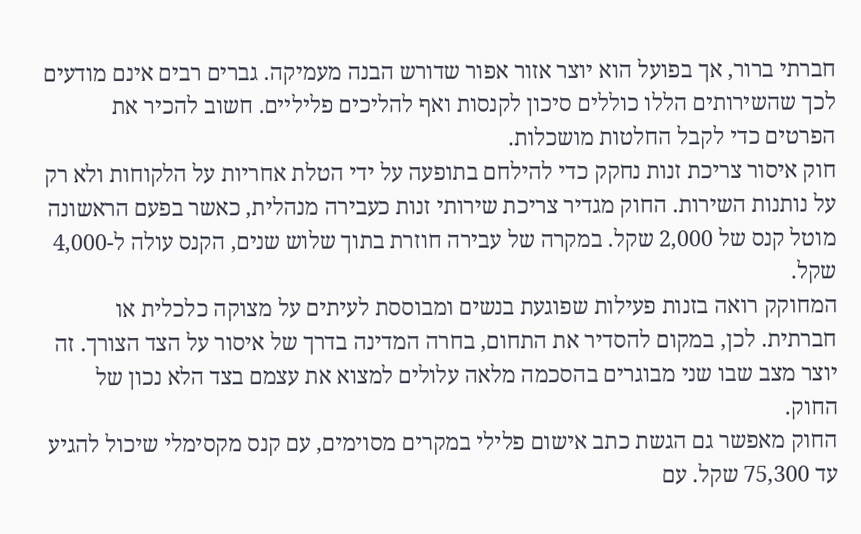חברתי ברור, אך בפועל הוא יוצר אזור אפור שדורש הבנה מעמיקה. גברים רבים אינם מודעים לכך שהשירותים הללו כוללים סיכון לקנסות ואף להליכים פליליים. חשוב להכיר את הפרטים כדי לקבל החלטות מושכלות.
חוק איסור צריכת זנות נחקק כדי להילחם בתופעה על ידי הטלת אחריות על הלקוחות ולא רק על נותנות השירות. החוק מגדיר צריכת שירותי זנות כעבירה מנהלית, כאשר בפעם הראשונה מוטל קנס של 2,000 שקל. במקרה של עבירה חוזרת בתוך שלוש שנים, הקנס עולה ל-4,000 שקל.
המחוקק רואה בזנות פעילות שפוגעת בנשים ומבוססת לעיתים על מצוקה כלכלית או חברתית. לכן, במקום להסדיר את התחום, בחרה המדינה בדרך של איסור על הצד הצורך. זה יוצר מצב שבו שני מבוגרים בהסכמה מלאה עלולים למצוא את עצמם בצד הלא נכון של החוק.
החוק מאפשר גם הגשת כתב אישום פלילי במקרים מסוימים, עם קנס מקסימלי שיכול להגיע עד 75,300 שקל. עם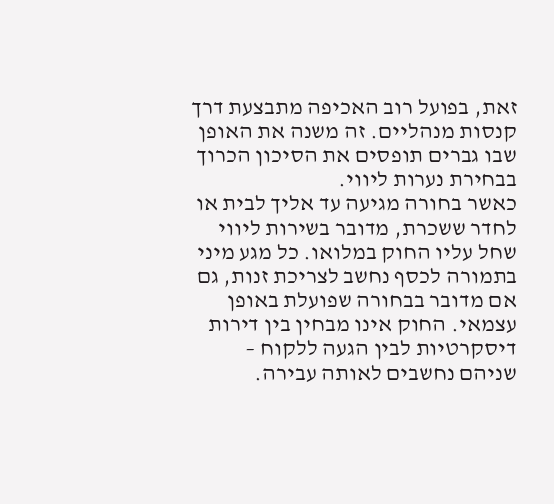זאת, בפועל רוב האכיפה מתבצעת דרך קנסות מנהליים. זה משנה את האופן שבו גברים תופסים את הסיכון הכרוך בבחירת נערות ליווי.
כאשר בחורה מגיעה עד אליך לבית או לחדר ששכרת, מדובר בשירות ליווי שחל עליו החוק במלואו. כל מגע מיני בתמורה לכסף נחשב לצריכת זנות, גם אם מדובר בבחורה שפועלת באופן עצמאי. החוק אינו מבחין בין דירות דיסקרטיות לבין הגעה ללקוח – שניהם נחשבים לאותה עבירה.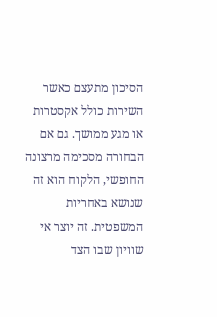הסיכון מתעצם כאשר השירות כולל אקסטרות או מגע ממושך. גם אם הבחורה מסכימה מרצונה החופשי, הלקוח הוא זה שנושא באחריות המשפטית. זה יוצר אי שוויון שבו הצד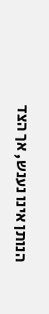הנותן אינו נענש, אך הצד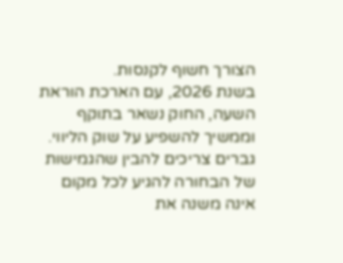הצורך חשוף לקנסות.
בשנת 2026, עם הארכת הוראת השעה, החוק נשאר בתוקף וממשיך להשפיע על שוק הליווי. גברים צריכים להבין שהגמישות של הבחורה להגיע לכל מקום אינה משנה את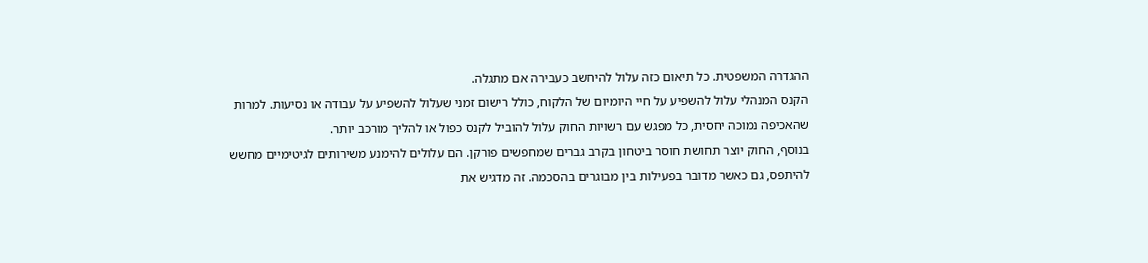ההגדרה המשפטית. כל תיאום כזה עלול להיחשב כעבירה אם מתגלה.
הקנס המנהלי עלול להשפיע על חיי היומיום של הלקוח, כולל רישום זמני שעלול להשפיע על עבודה או נסיעות. למרות שהאכיפה נמוכה יחסית, כל מפגש עם רשויות החוק עלול להוביל לקנס כפול או להליך מורכב יותר.
בנוסף, החוק יוצר תחושת חוסר ביטחון בקרב גברים שמחפשים פורקן. הם עלולים להימנע משירותים לגיטימיים מחשש להיתפס, גם כאשר מדובר בפעילות בין מבוגרים בהסכמה. זה מדגיש את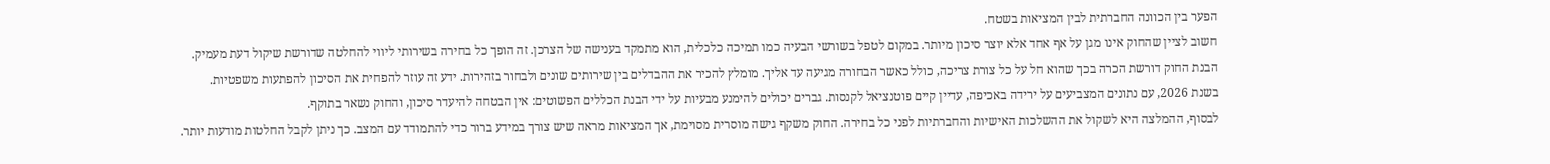הפער בין הכוונה החברתית לבין המציאות בשטח.
חשוב לציין שהחוק אינו מגן על אף אחד אלא יוצר סיכון מיותר. במקום לטפל בשורשי הבעיה כמו תמיכה כלכלית, הוא מתמקד בענישה של הצרכן. זה הופך כל בחירה בשירותי ליווי להחלטה שדורשת שיקול דעת מעמיק.
הבנת החוק דורשת הכרה בכך שהוא חל על כל צורת צריכה, כולל כאשר הבחורה מגיעה עד אליך. מומלץ להכיר את ההבדלים בין שירותים שונים ולבחור בזהירות. ידע זה עוזר להפחית את הסיכון להפתעות משפטיות.
בשנת 2026, עם נתונים המצביעים על ירידה באכיפה, עדיין קיים פוטנציאל לקנסות. גברים יכולים להימנע מבעיות על ידי הבנת הכללים הפשוטים: אין הבטחה להיעדר סיכון, והחוק נשאר בתוקף.
לבסוף, ההמלצה היא לשקול את ההשלכות האישיות והחברתיות לפני כל בחירה. החוק משקף גישה מוסרית מסוימת, אך המציאות מראה שיש צורך במידע ברור כדי להתמודד עם המצב. כך ניתן לקבל החלטות מודעות יותר.